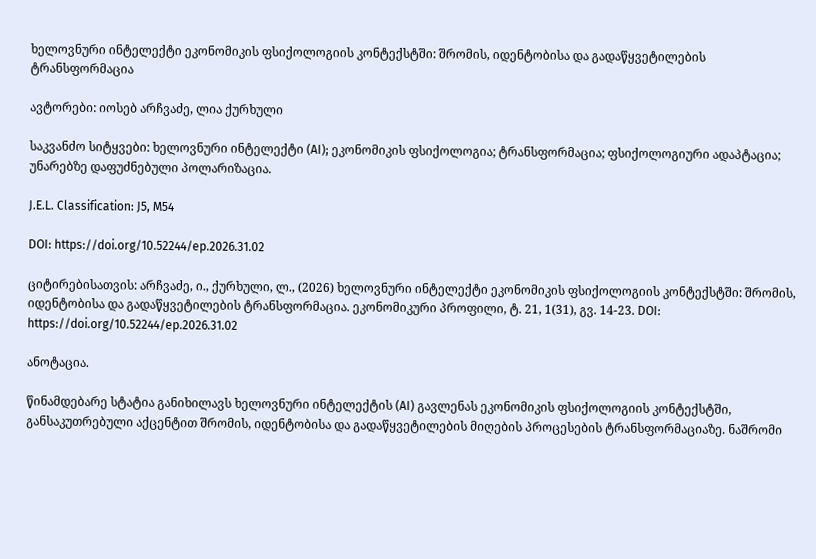ხელოვნური ინტელექტი ეკონომიკის ფსიქოლოგიის კონტექსტში: შრომის, იდენტობისა და გადაწყვეტილების ტრანსფორმაცია

ავტორები: იოსებ არჩვაძე, ლია ქურხული

საკვანძო სიტყვები: ხელოვნური ინტელექტი (AI); ეკონომიკის ფსიქოლოგია; ტრანსფორმაცია; ფსიქოლოგიური ადაპტაცია; უნარებზე დაფუძნებული პოლარიზაცია.

J.E.L. Classification: J5, M54

DOI: https://doi.org/10.52244/ep.2026.31.02

ციტირებისათვის: არჩვაძე, ი., ქურხული, ლ., (2026) ხელოვნური ინტელექტი ეკონომიკის ფსიქოლოგიის კონტექსტში: შრომის, იდენტობისა და გადაწყვეტილების ტრანსფორმაცია. ეკონომიკური პროფილი, ტ. 21, 1(31), გვ. 14-23. DOI: https://doi.org/10.52244/ep.2026.31.02

ანოტაცია.

წინამდებარე სტატია განიხილავს ხელოვნური ინტელექტის (AI) გავლენას ეკონომიკის ფსიქოლოგიის კონტექსტში, განსაკუთრებული აქცენტით შრომის, იდენტობისა და გადაწყვეტილების მიღების პროცესების ტრანსფორმაციაზე. ნაშრომი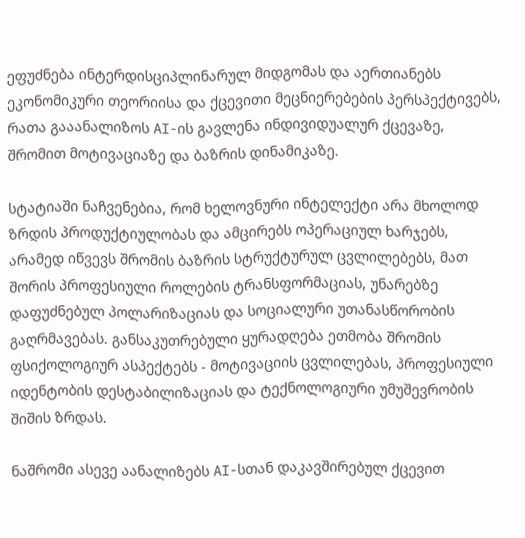ეფუძნება ინტერდისციპლინარულ მიდგომას და აერთიანებს ეკონომიკური თეორიისა და ქცევითი მეცნიერებების პერსპექტივებს, რათა გააანალიზოს AI-ის გავლენა ინდივიდუალურ ქცევაზე, შრომით მოტივაციაზე და ბაზრის დინამიკაზე.

სტატიაში ნაჩვენებია, რომ ხელოვნური ინტელექტი არა მხოლოდ ზრდის პროდუქტიულობას და ამცირებს ოპერაციულ ხარჯებს, არამედ იწვევს შრომის ბაზრის სტრუქტურულ ცვლილებებს, მათ შორის პროფესიული როლების ტრანსფორმაციას, უნარებზე დაფუძნებულ პოლარიზაციას და სოციალური უთანასწორობის გაღრმავებას. განსაკუთრებული ყურადღება ეთმობა შრომის ფსიქოლოგიურ ასპექტებს - მოტივაციის ცვლილებას, პროფესიული იდენტობის დესტაბილიზაციას და ტექნოლოგიური უმუშევრობის შიშის ზრდას.

ნაშრომი ასევე აანალიზებს AI-სთან დაკავშირებულ ქცევით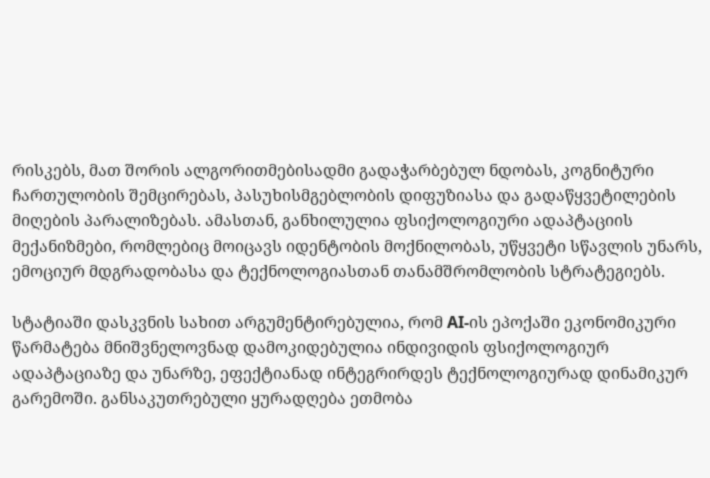რისკებს, მათ შორის ალგორითმებისადმი გადაჭარბებულ ნდობას, კოგნიტური ჩართულობის შემცირებას, პასუხისმგებლობის დიფუზიასა და გადაწყვეტილების მიღების პარალიზებას. ამასთან, განხილულია ფსიქოლოგიური ადაპტაციის მექანიზმები, რომლებიც მოიცავს იდენტობის მოქნილობას, უწყვეტი სწავლის უნარს, ემოციურ მდგრადობასა და ტექნოლოგიასთან თანამშრომლობის სტრატეგიებს.

სტატიაში დასკვნის სახით არგუმენტირებულია, რომ AI-ის ეპოქაში ეკონომიკური წარმატება მნიშვნელოვნად დამოკიდებულია ინდივიდის ფსიქოლოგიურ ადაპტაციაზე და უნარზე, ეფექტიანად ინტეგრირდეს ტექნოლოგიურად დინამიკურ გარემოში. განსაკუთრებული ყურადღება ეთმობა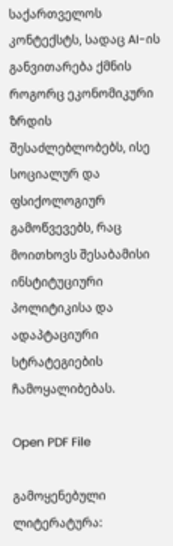საქართველოს კონტექსტს, სადაც AI-ის განვითარება ქმნის როგორც ეკონომიკური ზრდის შესაძლებლობებს, ისე სოციალურ და ფსიქოლოგიურ გამოწვევებს, რაც მოითხოვს შესაბამისი ინსტიტუციური პოლიტიკისა და ადაპტაციური სტრატეგიების ჩამოყალიბებას.

Open PDF File

გამოყენებული ლიტერატურა: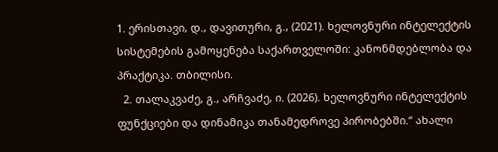1. ერისთავი, დ., დავითური, გ., (2021). ხელოვნური ინტელექტის სისტემების გამოყენება საქართველოში: კანონმდებლობა და პრაქტიკა. თბილისი.
  2. თალაკვაძე, გ., არჩვაძე, ი. (2026). ხელოვნური ინტელექტის ფუნქციები და დინამიკა თანამედროვე პირობებში.“ ახალი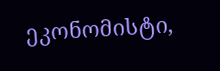ეკონომისტი,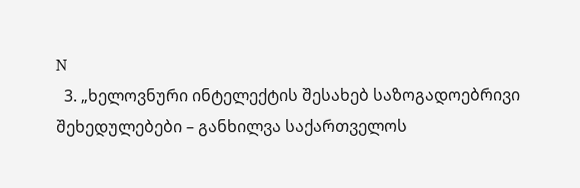N
  3. „ხელოვნური ინტელექტის შესახებ საზოგადოებრივი შეხედულებები – განხილვა საქართველოს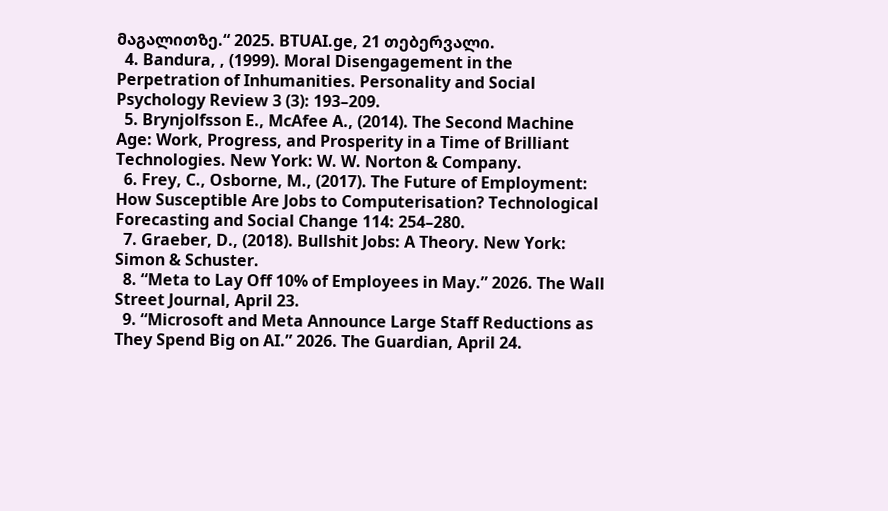მაგალითზე.“ 2025. BTUAI.ge, 21 თებერვალი.
  4. Bandura, , (1999). Moral Disengagement in the Perpetration of Inhumanities. Personality and Social Psychology Review 3 (3): 193–209.
  5. Brynjolfsson E., McAfee A., (2014). The Second Machine Age: Work, Progress, and Prosperity in a Time of Brilliant Technologies. New York: W. W. Norton & Company.
  6. Frey, C., Osborne, M., (2017). The Future of Employment: How Susceptible Are Jobs to Computerisation? Technological Forecasting and Social Change 114: 254–280.
  7. Graeber, D., (2018). Bullshit Jobs: A Theory. New York: Simon & Schuster.
  8. “Meta to Lay Off 10% of Employees in May.” 2026. The Wall Street Journal, April 23.
  9. “Microsoft and Meta Announce Large Staff Reductions as They Spend Big on AI.” 2026. The Guardian, April 24.